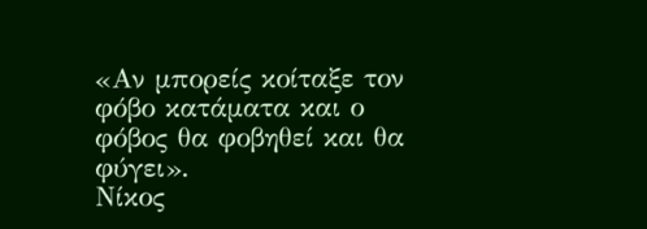«Αν μπορείς κοίταξε τον φόβο κατάματα και ο φόβος θα φοβηθεί και θα φύγει».
Νίκος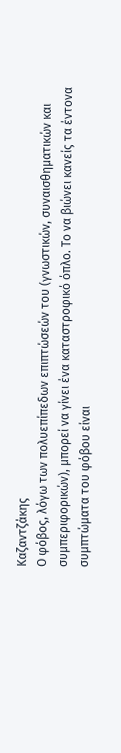Καζαντζάκης
Ο φόβος, λόγω των πολυεπίπεδων επιπτώσεών του (γνωστικών, συναισθηματικών και συμπεριφορικών), μπορεί να γίνει ένα καταστροφικό όπλο. Το να βιώνει κανείς τα έντονα συμπτώματα του φόβου είναι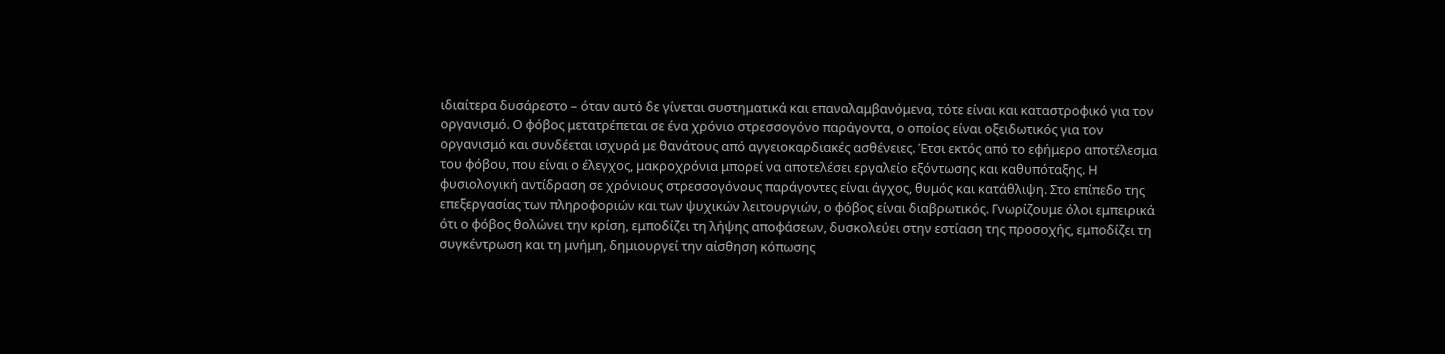ιδιαίτερα δυσάρεστο – όταν αυτό δε γίνεται συστηματικά και επαναλαμβανόμενα, τότε είναι και καταστροφικό για τον οργανισμό. Ο φόβος μετατρέπεται σε ένα χρόνιο στρεσσογόνο παράγοντα, ο οποίος είναι οξειδωτικός για τον οργανισμό και συνδέεται ισχυρά με θανάτους από αγγειοκαρδιακές ασθένειες. Έτσι εκτός από το εφήμερο αποτέλεσμα του φόβου, που είναι ο έλεγχος, μακροχρόνια μπορεί να αποτελέσει εργαλείο εξόντωσης και καθυπόταξης. Η φυσιολογική αντίδραση σε χρόνιους στρεσσογόνους παράγοντες είναι άγχος, θυμός και κατάθλιψη. Στο επίπεδο της επεξεργασίας των πληροφοριών και των ψυχικών λειτουργιών, ο φόβος είναι διαβρωτικός. Γνωρίζουμε όλοι εμπειρικά ότι ο φόβος θολώνει την κρίση, εμποδίζει τη λήψης αποφάσεων, δυσκολεύει στην εστίαση της προσοχής, εμποδίζει τη συγκέντρωση και τη μνήμη, δημιουργεί την αίσθηση κόπωσης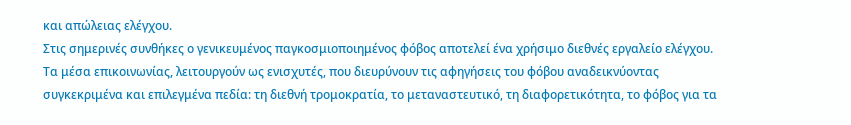και απώλειας ελέγχου.
Στις σημερινές συνθήκες ο γενικευμένος παγκοσμιοποιημένος φόβος αποτελεί ένα χρήσιμο διεθνές εργαλείο ελέγχου. Τα μέσα επικοινωνίας, λειτουργούν ως ενισχυτές, που διευρύνουν τις αφηγήσεις του φόβου αναδεικνύοντας συγκεκριμένα και επιλεγμένα πεδία: τη διεθνή τρομοκρατία, το μεταναστευτικό, τη διαφορετικότητα, το φόβος για τα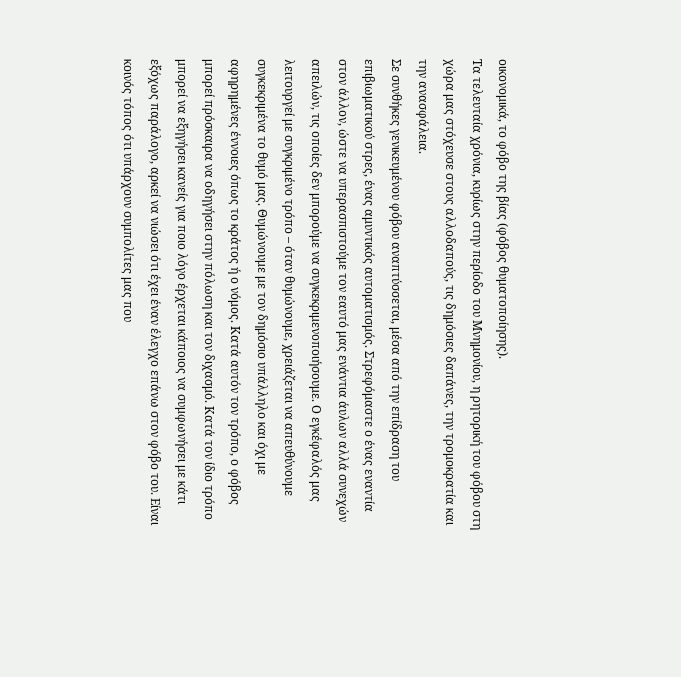οικονομικά, το φόβο της βίας (φόβος θυματοποίησης).
Τα τελευταία χρόνια, κυρίως στην περίοδο του Μνημονίου, η ρητορική του φόβου στη χώρα μας στόχευσε στους αλλοδαπούς, τις δημόσιες δαπάνες, την τρομοκρατία και την ανασφάλεια.
Σε συνθήκες γενικευμένου φόβου αναπτύσσεται, μέσα από την επίδραση του επιβιωματικού στρες, ένας αμυντικός αυτοματισμός. Στρεφόμαστε ο ένας εναντία στον άλλον, ώστε να υπερασπιστούμε τον εαυτό μας ενάντια άυλων αλλά συνεχών απειλών, τις οποίες δεν μπορούμε να συγκεκριμενοποιήσουμε. Ο εγκέφαλός μας λειτουργεί με συγκριμένο τρόπο – όταν θυμώνουμε, χρειάζεται να απευθύνουμε συγκεκριμένα το θυμό μας. Θυμώνουμε με τον δημόσιο υπάλληλο και όχι με αφηρημένες έννοιες όπως το κράτος ή ο νόμος. Κατά αυτόν τον τρόπο, ο φόβος μπορεί πρόσκαιρα να οδηγήσει στην πόλωση και τον διχασμό. Κατά τον ίδιο τρόπο μπορεί να εξηγήσει κανείς για ποιο λόγο έρχεται κάποιος να συμφωνήσει με κάτι εξόχως παράλογο, αρκεί να νιώσει ότι έχει έναν έλεγχο επάνω στον φόβο του. Είναι κοινός τόπος ότι υπάρχουν συμπολίτες μας που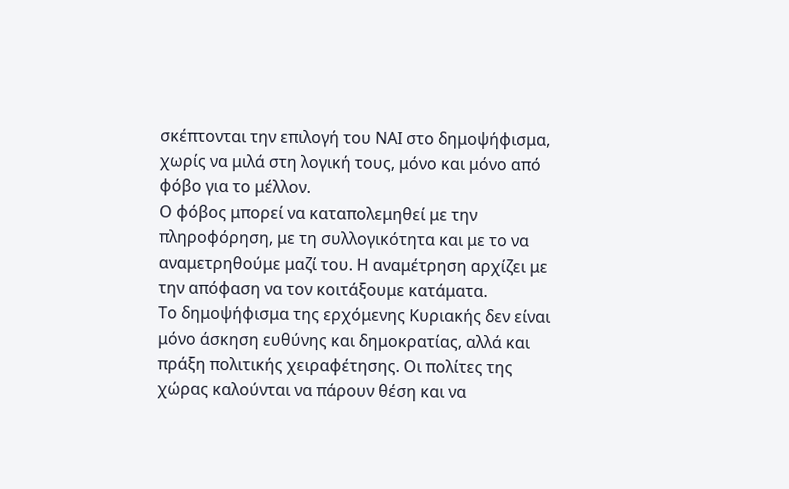σκέπτονται την επιλογή του ΝΑΙ στο δημοψήφισμα, χωρίς να μιλά στη λογική τους, μόνο και μόνο από φόβο για το μέλλον.
Ο φόβος μπορεί να καταπολεμηθεί με την πληροφόρηση, με τη συλλογικότητα και με το να αναμετρηθούμε μαζί του. Η αναμέτρηση αρχίζει με την απόφαση να τον κοιτάξουμε κατάματα.
Το δημοψήφισμα της ερχόμενης Κυριακής δεν είναι μόνο άσκηση ευθύνης και δημοκρατίας, αλλά και πράξη πολιτικής χειραφέτησης. Οι πολίτες της χώρας καλούνται να πάρουν θέση και να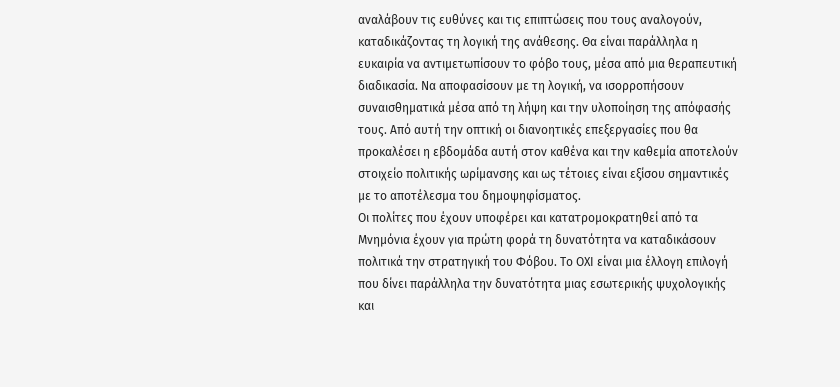αναλάβουν τις ευθύνες και τις επιπτώσεις που τους αναλογούν, καταδικάζοντας τη λογική της ανάθεσης. Θα είναι παράλληλα η ευκαιρία να αντιμετωπίσουν το φόβο τους, μέσα από μια θεραπευτική διαδικασία. Να αποφασίσουν με τη λογική, να ισορροπήσουν συναισθηματικά μέσα από τη λήψη και την υλοποίηση της απόφασής τους. Από αυτή την οπτική οι διανοητικές επεξεργασίες που θα προκαλέσει η εβδομάδα αυτή στον καθένα και την καθεμία αποτελούν στοιχείο πολιτικής ωρίμανσης και ως τέτοιες είναι εξίσου σημαντικές με το αποτέλεσμα του δημοψηφίσματος.
Οι πολίτες που έχουν υποφέρει και κατατρομοκρατηθεί από τα Μνημόνια έχουν για πρώτη φορά τη δυνατότητα να καταδικάσουν πολιτικά την στρατηγική του Φόβου. Το ΟΧΙ είναι μια έλλογη επιλογή που δίνει παράλληλα την δυνατότητα μιας εσωτερικής ψυχολογικής και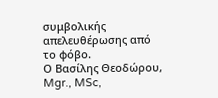συμβολικής απελευθέρωσης από το φόβο.
Ο Βασίλης Θεοδώρου, Mgr., MSc,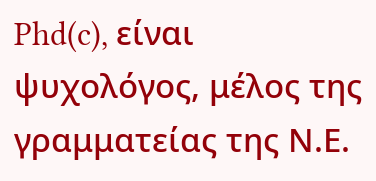Phd(c), είναι ψυχολόγος, μέλος της γραμματείας της Ν.Ε.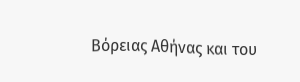Βόρειας Αθήνας και του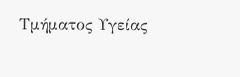Τμήματος Υγείας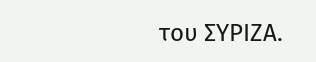του ΣΥΡΙΖΑ.